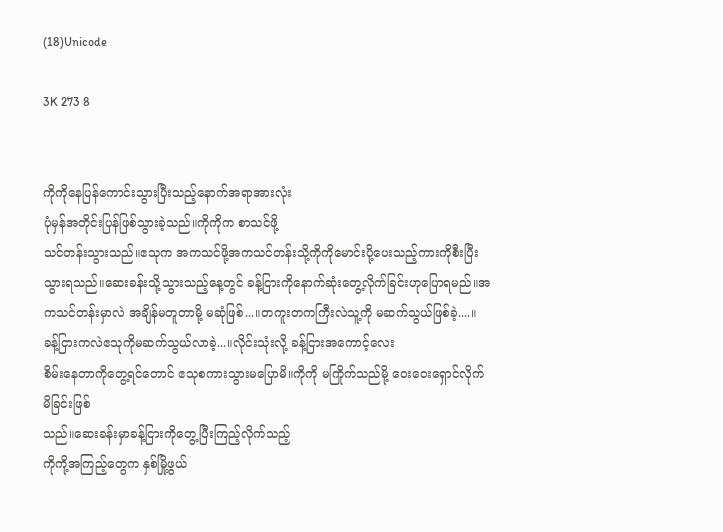(18)Unicode

3K 273 8


ကိုကိုနေပြန်ကောင်းသွားပြီးသည့်နောက်အရာအားလုံး
ပုံမှန်အတိုင်းပြန်ဖြစ်သွားခဲ့သည်။ကိုကိုက စာသင်ဖို့
သင်တန်းသွားသည်။ဧသုက အကသင်ဖို့အကသင်တန်းသို့ကိုကိုမောင်းပို့ပေးသည့်ကားကိုစီးပြီးသွားရသည်။ဆေးခန်းသို့သွားသည့်နေ့တွင် ခန့်ငြားကိုနောက်ဆုံးတွေ့လိုက်ခြင်းဟုပြောရမည်။အကသင်တန်းမှာလဲ အချိန်မတူတာမို့ မဆုံဖြစ်...။တကူးတကကြီးလဲသူ့ကို မဆက်သွယ်ဖြစ်ခဲ့....။ခန့်ငြားကလဲဧသုကိုမဆက်သွယ်လာခဲ့...။လိုင်းသုံးလို့ ခန့်ငြားအကောင့်လေး
စိမ်းနေတာကိုတွေ့ရင်တောင် ဧသုစကားသွားမပြောမိ။ကိုကို မကြိုက်သည်မို့ ဝေးဝေးရှောင်လိုက်မိခြင်းဖြစ်
သည်။ဆေးခန်းမှာခန့်ငြားကိုတွေ့ပြီးကြည့်လိုက်သည့်
ကိုကို့အကြည့်တွေက နှစ်မြို့ဖွယ်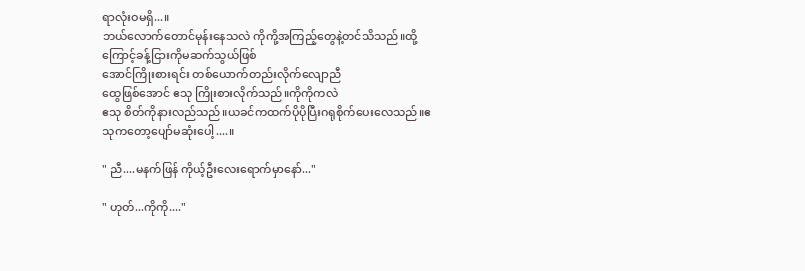ရာလုံးဝမရှိ...။
ဘယ်လောက်တောင်မုန်းနေသလဲ ကိုကို့အကြည့်တွေနဲ့တင်သိသည်။ထို့ကြောင့်ခန့်ငြားကိုမဆက်သွယ်ဖြစ်
အောင်ကြိုးစားရင်း တစ်ယောက်တည်းလိုက်လျောညီ
ထွေဖြစ်အောင် ဧသု ကြိုးစားလိုက်သည်။ကိုကိုကလဲ
ဧသု စိတ်ကိုနားလည်သည်။ယခင်ကထက်ပိုပိုပြီးဂရုစိုက်ပေးလေသည်။ဧသုကတော့ပျော်မဆုံးပေါ့....။

" ညီ....မနက်ဖြန် ကိုယ့်ဦးလေးရောက်မှာနော်..."

" ဟုတ်...ကိုကို...."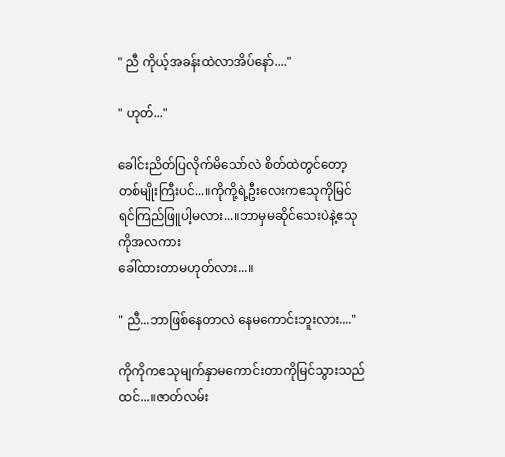" ညီ ကိုယ့်အခန်းထဲလာအိပ်နော်...."

" ဟုတ်..."

ခေါင်းညိတ်ပြလိုက်မိသော်လဲ စိတ်ထဲတွင်တော့တစ်မျိုးကြီးပင်...။ကိုကို့ရဲ့ဦးလေးကဧသုကိုမြင်ရင်ကြည်ဖြူပါ့မလား...။ဘာမှမဆိုင်သေးပဲနဲ့ဧသုကိုအလကား
ခေါ်ထားတာမဟုတ်လား...။

" ညီ...ဘာဖြစ်နေတာလဲ နေမကောင်းဘူးလား...."

ကိုကိုကဧသုမျက်နှာမကောင်းတာကိုမြင်သွားသည်ထင်...။ဇာတ်လမ်း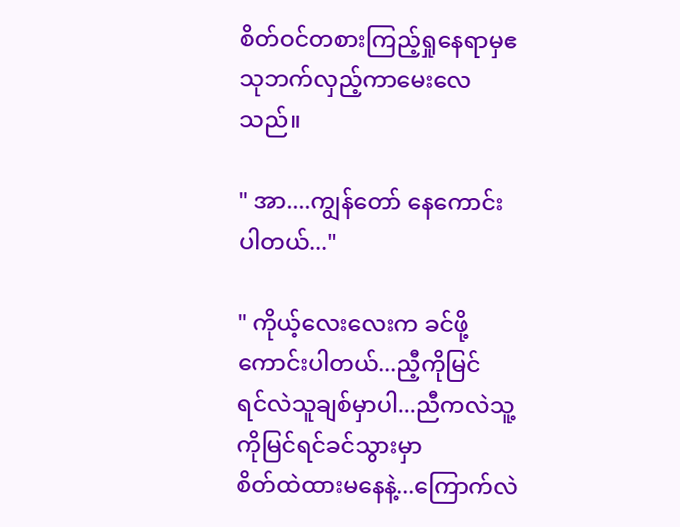စိတ်ဝင်တစားကြည့်ရှုနေရာမှဧသုဘက်လှည့်ကာမေးလေသည်။

" အာ....ကျွန်တော် နေကောင်းပါတယ်..."

" ကိုယ့်လေးလေးက ခင်ဖို့ကောင်းပါတယ်...ညီ့ကိုမြင်
ရင်လဲသူချစ်မှာပါ...ညီကလဲသူ့ကိုမြင်ရင်ခင်သွားမှာ
စိတ်ထဲထားမနေနဲ့...ကြောက်လဲ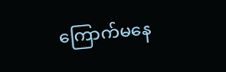ကြောက်မနေ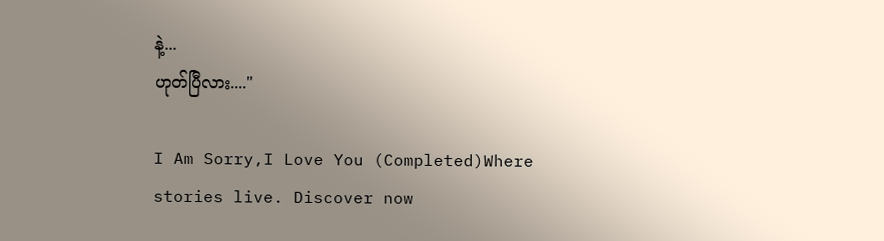နဲ့...
ဟုတ်ပြီလား...."

I Am Sorry,I Love You (Completed)Where stories live. Discover now